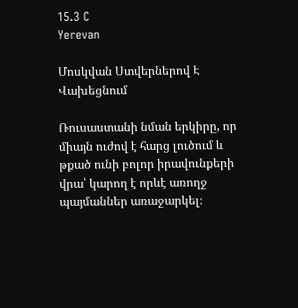15.3 C
Yerevan

Մոսկվան Ստվերներով Է Վախեցնում

Ռուսաստանի նման երկիրը, որ միայն ուժով է հարց լուծում և թքած ունի բոլոր իրավունքերի վրա՝ կարող է որևէ առողջ պայմաններ առաջարկել։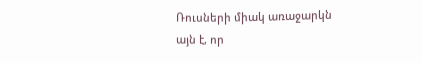Ռուսների միակ առաջարկն այն է, որ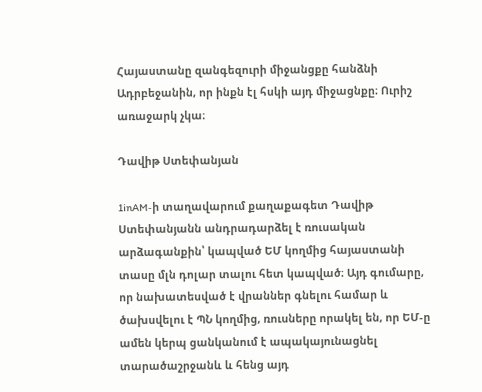Հայաստանը զանգեզուրի միջանցքը հանձնի Ադրբեջանին, որ ինքն էլ հսկի այդ միջացնքը։ Ուրիշ առաջարկ չկա։

Դավիթ Ստեփանյան

1inAM‑ի տաղավարում քաղաքագետ Դավիթ Ստեփանյանն անդրադարձել է ռուսական արձագանքին՝ կապված ԵՄ կողմից հայաստանի տասը մլն դոլար տալու հետ կապված։ Այդ գումարը, որ նախատեսված է վրաններ գնելու համար և ծախսվելու է ՊՆ կողմից, ռուսները որակել են, որ ԵՄ‑ը ամեն կերպ ցանկանում է ապակայունացնել տարածաշրջանև և հենց այդ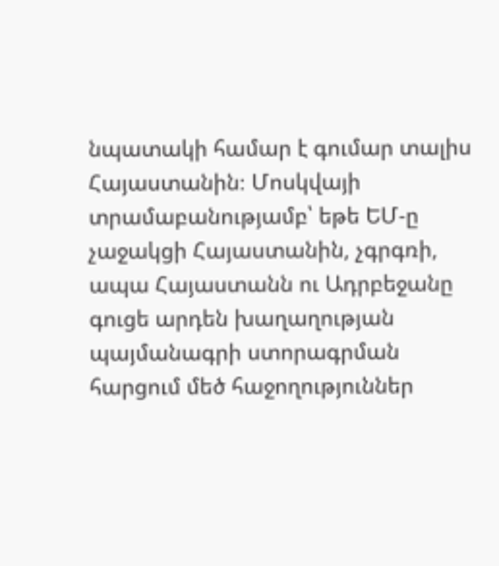նպատակի համար է գումար տալիս Հայաստանին։ Մոսկվայի տրամաբանությամբ՝ եթե ԵՄ‑ը չաջակցի Հայաստանին, չգրգռի, ապա Հայաստանն ու Ադրբեջանը գուցե արդեն խաղաղության պայմանագրի ստորագրման հարցում մեծ հաջողություններ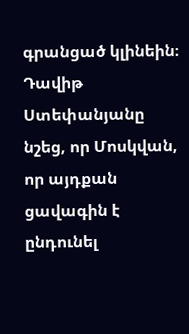գրանցած կլինեին։
Դավիթ Ստեփանյանը նշեց, որ Մոսկվան, որ այդքան ցավագին է ընդունել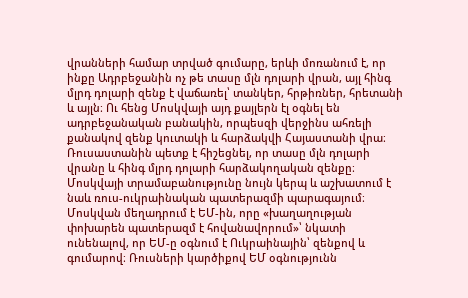վրանների համար տրված գումարը, երևի մոռանում է, որ ինքը Ադրբեջանին ոչ թե տասը մլն դոլարի վրան, այլ հինգ մլրդ դոլարի զենք է վաճառել՝ տանկեր, հրթիռներ, հրետանի և այլն։ Ու հենց Մոսկվայի այդ քայլերն էլ օգնել են ադրբեջանական բանակին, որպեսզի վերջինս ահռելի քանակով զենք կուտակի և հարձակվի Հայաստանի վրա։ Ռուսաստանին պետք է հիշեցնել, որ տասը մլն դոլարի վրանը և հինգ մլրդ դոլարի հարձակողական զենքը։
Մոսկվայի տրամաբանությունը նույն կերպ և աշխատում է նաև ռուս-ուկրաինական պատերազմի պարագայում։ Մոսկվան մեղադրում է ԵՄ-ին, որը «խաղաղության փոխարեն պատերազմ է հովանավորում»՝ նկատի ունենալով, որ ԵՄ‑ը օգնում է Ուկրաինային՝ զենքով և գումարով։ Ռուսների կարծիքով ԵՄ օգնությունն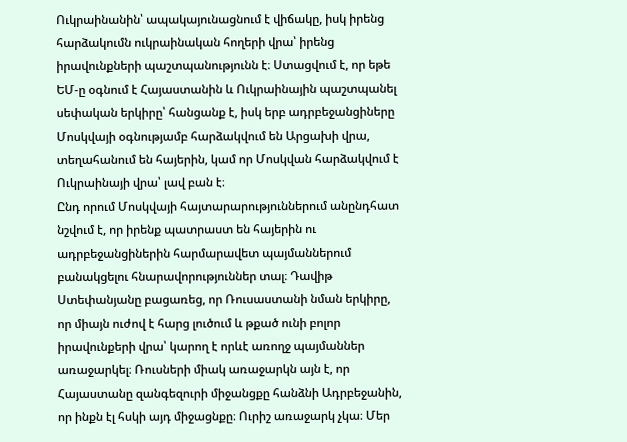Ուկրաինանին՝ ապակայունացնում է վիճակը, իսկ իրենց հարձակումն ուկրաինական հողերի վրա՝ իրենց իրավունքների պաշտպանությունն է։ Ստացվում է, որ եթե ԵՄ‑ը օգնում է Հայաստանին և Ուկրաինային պաշտպանել սեփական երկիրը՝ հանցանք է, իսկ երբ ադրբեջանցիները Մոսկվայի օգնությամբ հարձակվում են Արցախի վրա, տեղահանում են հայերին, կամ որ Մոսկվան հարձակվում է Ուկրաինայի վրա՝ լավ բան է։
Ընդ որում Մոսկվայի հայտարարություններում անընդհատ նշվում է, որ իրենք պատրաստ են հայերին ու ադրբեջանցիներին հարմարավետ պայմաններում բանակցելու հնարավորություններ տալ։ Դավիթ Ստեփանյանը բացառեց, որ Ռուսաստանի նման երկիրը, որ միայն ուժով է հարց լուծում և թքած ունի բոլոր իրավունքերի վրա՝ կարող է որևէ առողջ պայմաններ առաջարկել։ Ռուսների միակ առաջարկն այն է, որ Հայաստանը զանգեզուրի միջանցքը հանձնի Ադրբեջանին, որ ինքն էլ հսկի այդ միջացնքը։ Ուրիշ առաջարկ չկա։ Մեր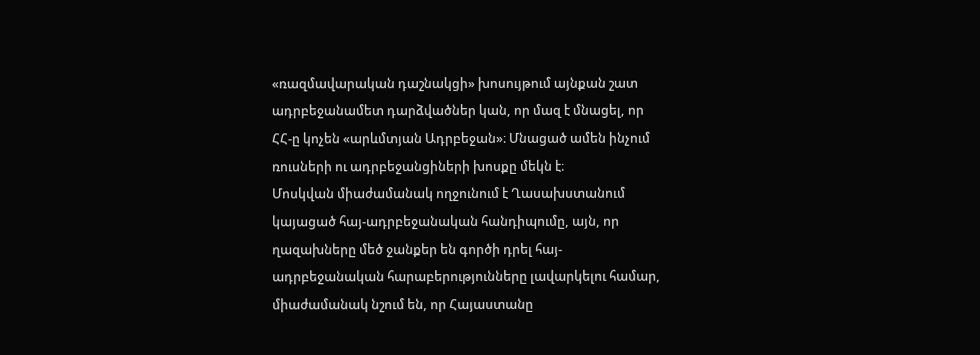«ռազմավարական դաշնակցի» խոսույթում այնքան շատ ադրբեջանամետ դարձվածներ կան, որ մազ է մնացել, որ ՀՀ‑ը կոչեն «արևմտյան Ադրբեջան»։ Մնացած ամեն ինչում ռուսների ու ադրբեջանցիների խոսքը մեկն է։
Մոսկվան միաժամանակ ողջունում է Ղասախստանում կայացած հայ-ադրբեջանական հանդիպումը, այն, որ ղազախները մեծ ջանքեր են գործի դրել հայ-ադրբեջանական հարաբերությունները լավարկելու համար, միաժամանակ նշում են, որ Հայաստանը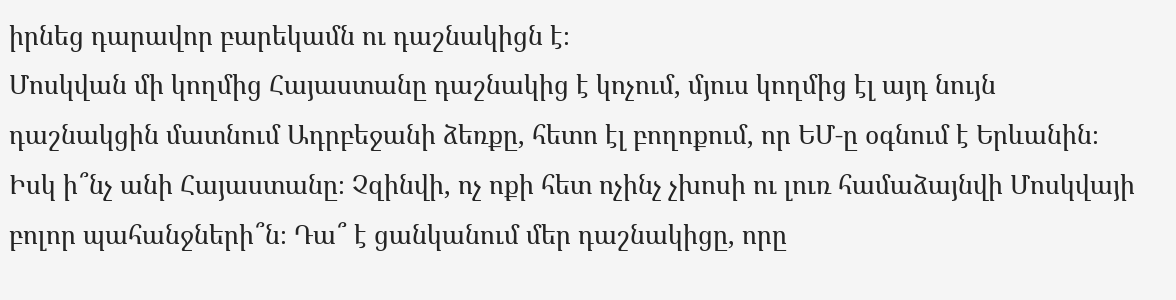իրնեց դարավոր բարեկամն ու դաշնակիցն է։
Մոսկվան մի կողմից Հայաստանը դաշնակից է կոչում, մյուս կողմից էլ այդ նույն դաշնակցին մատնում Ադրբեջանի ձեռքը, հետո էլ բողոքում, որ ԵՄ‑ը օգնում է Երևանին։ Իսկ ի՞նչ անի Հայաստանը։ Չզինվի, ոչ ոքի հետ ոչինչ չխոսի ու լուռ համաձայնվի Մոսկվայի բոլոր պահանջների՞ն։ Դա՞ է ցանկանում մեր դաշնակիցը, որը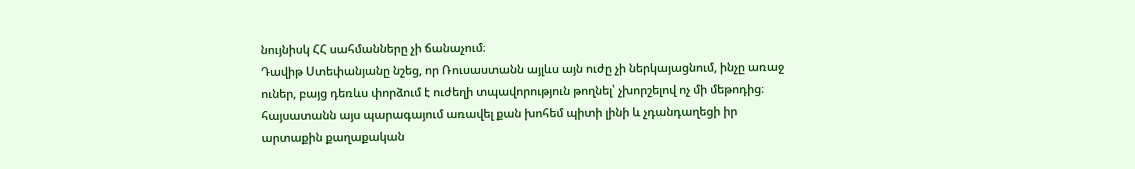նույնիսկ ՀՀ սահմանները չի ճանաչում։
Դավիթ Ստեփանյանը նշեց, որ Ռուսաստանն այլևս այն ուժը չի ներկայացնում, ինչը առաջ ուներ, բայց դեռևս փորձում է ուժեղի տպավորություն թողնել՝ չխորշելով ոչ մի մեթոդից։ հայսատանն այս պարագայում առավել քան խոհեմ պիտի լինի և չդանդաղեցի իր արտաքին քաղաքական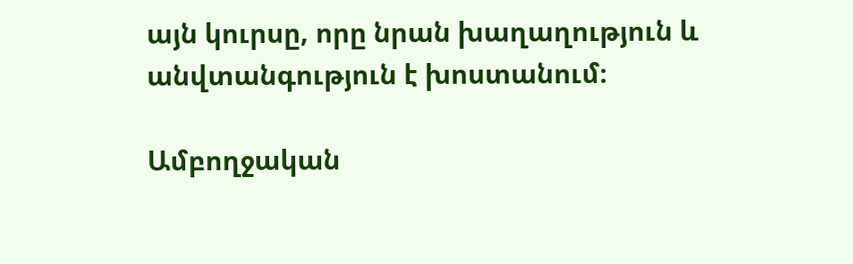այն կուրսը, որը նրան խաղաղություն և անվտանգություն է խոստանում։

Ամբողջական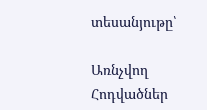տեսանյութը՝

Առնչվող Հոդվածներ